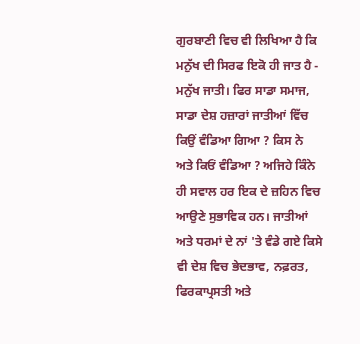ਗੁਰਬਾਣੀ ਵਿਚ ਵੀ ਲਿਖਿਆ ਹੈ ਕਿ ਮਨੁੱਖ ਦੀ ਸਿਰਫ ਇਕੋ ਹੀ ਜਾਤ ਹੈ - ਮਨੁੱਖ ਜਾਤੀ। ਫਿਰ ਸਾਡਾ ਸਮਾਜ, ਸਾਡਾ ਦੇਸ਼ ਹਜ਼ਾਰਾਂ ਜਾਤੀਆਂ ਵਿੱਚ ਕਿਉਂ ਵੰਡਿਆ ਗਿਆ ? ਕਿਸ ਨੇ ਅਤੇ ਕਿਓਂ ਵੰਡਿਆ ? ਅਜਿਹੇ ਕਿੰਨੇ ਹੀ ਸਵਾਲ ਹਰ ਇਕ ਦੇ ਜ਼ਹਿਨ ਵਿਚ ਆਉਣੇ ਸੁਭਾਵਿਕ ਹਨ। ਜਾਤੀਆਂ ਅਤੇ ਧਰਮਾਂ ਦੇ ਨਾਂ 'ਤੇ ਵੰਡੇ ਗਏ ਕਿਸੇ ਵੀ ਦੇਸ਼ ਵਿਚ ਭੇਦਭਾਵ, ਨਫ਼ਰਤ, ਫਿਰਕਾਪ੍ਰਸਤੀ ਅਤੇ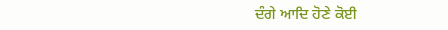ਦੰਗੇ ਆਦਿ ਹੋਣੇ ਕੋਈ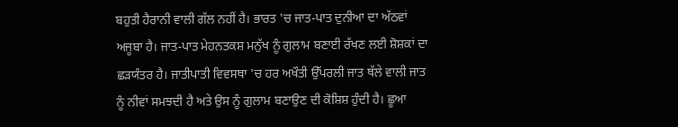ਬਹੁਤੀ ਹੈਰਾਨੀ ਵਾਲੀ ਗੱਲ ਨਹੀਂ ਹੈ। ਭਾਰਤ 'ਚ ਜਾਤ-ਪਾਤ ਦੁਨੀਆ ਦਾ ਅੱਠਵਾਂ ਅਜੂਬਾ ਹੈ। ਜਾਤ-ਪਾਤ ਮੇਹਨਤਕਸ਼ ਮਨੁੱਖ ਨੂੰ ਗੁਲਾਮ ਬਣਾਈ ਰੱਖਣ ਲਈ ਸ਼ੋਸ਼ਕਾਂ ਦਾ ਛੜਯੰਤਰ ਹੈ। ਜਾਤੀਪਾਤੀ ਵਿਵਸਥਾ 'ਚ ਹਰ ਅਖੌਤੀ ਉੱਪਰਲੀ ਜਾਤ ਥੱਲੇ ਵਾਲੀ ਜਾਤ ਨੂੰ ਨੀਵਾਂ ਸਮਝਦੀ ਹੈ ਅਤੇ ਉਸ ਨੂੰ ਗੁਲਾਮ ਬਣਾਉਣ ਦੀ ਕੋਸ਼ਿਸ਼ ਹੁੰਦੀ ਹੈ। ਛੂਆ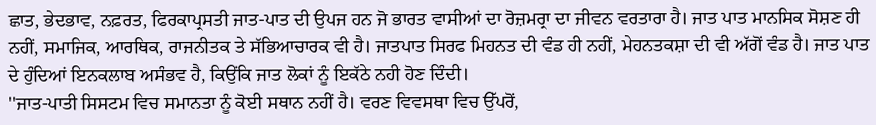ਛਾਤ, ਭੇਦਭਾਵ, ਨਫ਼ਰਤ, ਫਿਰਕਾਪ੍ਰਸਤੀ ਜਾਤ-ਪਾਤ ਦੀ ਉਪਜ ਹਨ ਜੋ ਭਾਰਤ ਵਾਸੀਆਂ ਦਾ ਰੋਜ਼ਮਰ੍ਰਾ ਦਾ ਜੀਵਨ ਵਰਤਾਰਾ ਹੈ। ਜਾਤ ਪਾਤ ਮਾਨਸਿਕ ਸੋਸ਼ਣ ਹੀ ਨਹੀਂ, ਸਮਾਜਿਕ, ਆਰਥਿਕ, ਰਾਜਨੀਤਕ ਤੇ ਸੱਭਿਆਚਾਰਕ ਵੀ ਹੈ। ਜਾਤਪਾਤ ਸਿਰਫ ਮਿਹਨਤ ਦੀ ਵੰਡ ਹੀ ਨਹੀਂ, ਮੇਹਨਤਕਸ਼ਾ ਦੀ ਵੀ ਅੱਗੋਂ ਵੰਡ ਹੈ। ਜਾਤ ਪਾਤ ਦੇ ਹੁੰਦਿਆਂ ਇਨਕਲਾਬ ਅਸੰਭਵ ਹੈ, ਕਿਉਂਕਿ ਜਾਤ ਲੋਕਾਂ ਨੂੰ ਇਕੱਠੇ ਨਹੀ ਹੋਣ ਦਿੰਦੀ।
''ਜਾਤ-ਪਾਤੀ ਸਿਸਟਮ ਵਿਚ ਸਮਾਨਤਾ ਨੂੰ ਕੋਈ ਸਥਾਨ ਨਹੀਂ ਹੈ। ਵਰਣ ਵਿਵਸਥਾ ਵਿਚ ਉੱਪਰੋਂ,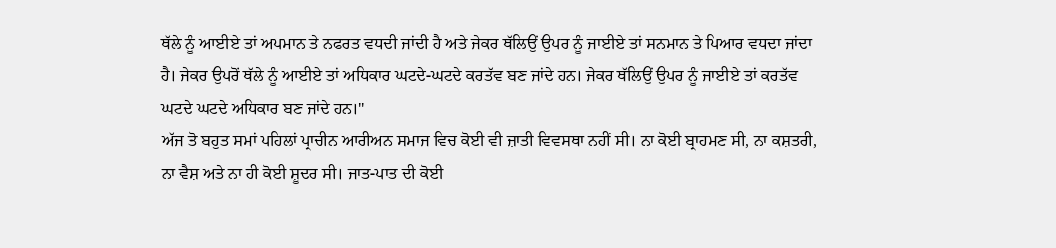ਥੱਲੇ ਨੂੰ ਆਈਏ ਤਾਂ ਅਪਮਾਨ ਤੇ ਨਫਰਤ ਵਧਦੀ ਜਾਂਦੀ ਹੈ ਅਤੇ ਜੇਕਰ ਥੱਲਿਉਂ ਉਪਰ ਨੂੰ ਜਾਈਏ ਤਾਂ ਸਨਮਾਨ ਤੇ ਪਿਆਰ ਵਧਦਾ ਜਾਂਦਾ ਹੈ। ਜੇਕਰ ਉਪਰੋਂ ਥੱਲੇ ਨੂੰ ਆਈਏ ਤਾਂ ਅਧਿਕਾਰ ਘਟਦੇ-ਘਟਦੇ ਕਰਤੱਵ ਬਣ ਜਾਂਦੇ ਹਨ। ਜੇਕਰ ਥੱਲਿਉਂ ਉਪਰ ਨੂੰ ਜਾਈਏ ਤਾਂ ਕਰਤੱਵ ਘਟਦੇ ਘਟਦੇ ਅਧਿਕਾਰ ਬਣ ਜਾਂਦੇ ਹਨ।''
ਅੱਜ ਤੋ ਬਹੁਤ ਸਮਾਂ ਪਹਿਲਾਂ ਪ੍ਰਾਚੀਨ ਆਰੀਅਨ ਸਮਾਜ ਵਿਚ ਕੋਈ ਵੀ ਜ਼ਾਤੀ ਵਿਵਸਥਾ ਨਹੀਂ ਸੀ। ਨਾ ਕੋਈ ਬ੍ਰਾਹਮਣ ਸੀ, ਨਾ ਕਸ਼ਤਰੀ, ਨਾ ਵੈਸ਼ ਅਤੇ ਨਾ ਹੀ ਕੋਈ ਸ਼ੂਦਰ ਸੀ। ਜਾਤ-ਪਾਤ ਦੀ ਕੋਈ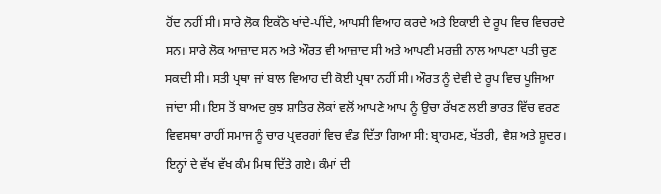ਹੋਂਦ ਨਹੀਂ ਸੀ। ਸਾਰੇ ਲੋਕ ਇਕੱਠੇ ਖਾਂਦੇ-ਪੀਂਦੇ, ਆਪਸੀ ਵਿਆਹ ਕਰਦੇ ਅਤੇ ਇਕਾਈ ਦੇ ਰੂਪ ਵਿਚ ਵਿਚਰਦੇ ਸਨ। ਸਾਰੇ ਲੋਕ ਆਜ਼ਾਦ ਸਨ ਅਤੇ ਔਰਤ ਵੀ ਆਜ਼ਾਦ ਸੀ ਅਤੇ ਆਪਣੀ ਮਰਜ਼ੀ ਨਾਲ ਆਪਣਾ ਪਤੀ ਚੁਣ ਸਕਦੀ ਸੀ। ਸਤੀ ਪ੍ਰਥਾ ਜਾਂ ਬਾਲ ਵਿਆਹ ਦੀ ਕੋਈ ਪ੍ਰਥਾ ਨਹੀਂ ਸੀ। ਔਰਤ ਨੂੰ ਦੇਵੀ ਦੇ ਰੂਪ ਵਿਚ ਪੂਜਿਆ ਜਾਂਦਾ ਸੀ। ਇਸ ਤੋਂ ਬਾਅਦ ਕੁਝ ਸ਼ਾਤਿਰ ਲੋਕਾਂ ਵਲੋਂ ਆਪਣੇ ਆਪ ਨੂੰ ਉਚਾ ਰੱਖਣ ਲਈ ਭਾਰਤ ਵਿੱਚ ਵਰਣ ਵਿਵਸਥਾ ਰਾਹੀਂ ਸਮਾਜ ਨੂੰ ਚਾਰ ਪ੍ਰਵਰਗਾਂ ਵਿਚ ਵੰਡ ਦਿੱਤਾ ਗਿਆ ਸੀ: ਬ੍ਰਾਹਮਣ, ਖੱਤਰੀ, ਵੈਸ਼ ਅਤੇ ਸ਼ੂਦਰ। ਇਨ੍ਹਾਂ ਦੇ ਵੱਖ ਵੱਖ ਕੰਮ ਮਿਥ ਦਿੱਤੇ ਗਏ। ਕੰਮਾਂ ਦੀ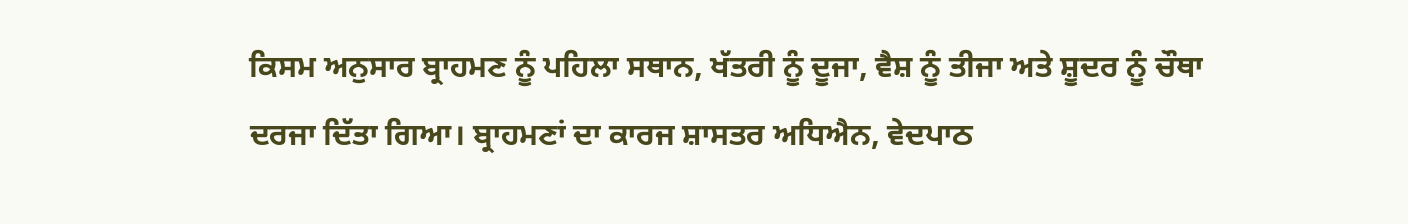ਕਿਸਮ ਅਨੁਸਾਰ ਬ੍ਰਾਹਮਣ ਨੂੰ ਪਹਿਲਾ ਸਥਾਨ, ਖੱਤਰੀ ਨੂੰ ਦੂਜਾ, ਵੈਸ਼ ਨੂੰ ਤੀਜਾ ਅਤੇ ਸ਼ੂਦਰ ਨੂੰ ਚੌਥਾ ਦਰਜਾ ਦਿੱਤਾ ਗਿਆ। ਬ੍ਰਾਹਮਣਾਂ ਦਾ ਕਾਰਜ ਸ਼ਾਸਤਰ ਅਧਿਐਨ, ਵੇਦਪਾਠ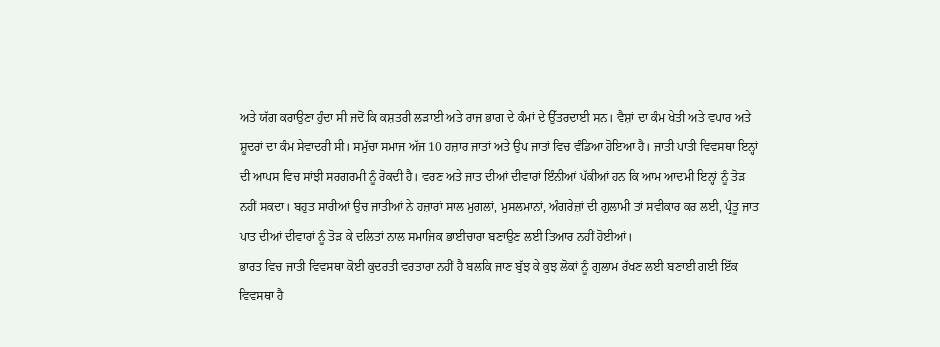ਅਤੇ ਯੱਗ ਕਰਾਉਣਾ ਹੁੰਦਾ ਸੀ ਜਦੋਂ ਕਿ ਕਸ਼ਤਰੀ ਲੜਾਈ ਅਤੇ ਰਾਜ ਭਾਗ ਦੇ ਕੰਮਾਂ ਦੇ ਉੱਤਰਦਾਈ ਸਨ। ਵੈਸ਼ਾਂ ਦਾ ਕੰਮ ਖੇਤੀ ਅਤੇ ਵਪਾਰ ਅਤੇ ਸ਼ੂਦਰਾਂ ਦਾ ਕੰਮ ਸੇਵਾਦਰੀ ਸੀ। ਸਮੁੱਚਾ ਸਮਾਜ ਅੱਜ 10 ਹਜ਼ਾਰ ਜਾਤਾਂ ਅਤੇ ਉਪ ਜਾਤਾਂ ਵਿਚ ਵੰਡਿਆ ਹੋਇਆ ਹੈ। ਜਾਤੀ ਪਾਤੀ ਵਿਵਸਥਾ ਇਨ੍ਹਾਂ ਦੀ ਆਪਸ ਵਿਚ ਸਾਂਝੀ ਸਰਗਰਮੀ ਨੂੰ ਰੋਕਦੀ ਹੈ। ਵਰਣ ਅਤੇ ਜਾਤ ਦੀਆਂ ਦੀਵਾਰਾਂ ਇੰਨੀਆਂ ਪੱਕੀਆਂ ਹਨ ਕਿ ਆਮ ਆਦਮੀ ਇਨ੍ਹਾਂ ਨੂੰ ਤੋੜ ਨਹੀਂ ਸਕਦਾ। ਬਹੁਤ ਸਾਰੀਆਂ ਉਚ ਜਾਤੀਆਂ ਨੇ ਹਜ਼ਾਰਾਂ ਸਾਲ ਮੁਗਲਾਂ, ਮੁਸਲਮਾਨਾਂ, ਅੰਗਰੇਜ਼ਾਂ ਦੀ ਗੁਲਾਮੀ ਤਾਂ ਸਵੀਕਾਰ ਕਰ ਲਈ, ਪ੍ਰੰਤੂ ਜਾਤ ਪਾਤ ਦੀਆਂ ਦੀਵਾਰਾਂ ਨੂੰ ਤੋੜ ਕੇ ਦਲਿਤਾਂ ਨਾਲ ਸਮਾਜਿਕ ਭਾਈਚਾਰਾ ਬਣਾਉਣ ਲਈ ਤਿਆਰ ਨਹੀਂ ਹੋਈਆਂ।
ਭਾਰਤ ਵਿਚ ਜਾਤੀ ਵਿਵਸਥਾ ਕੋਈ ਕੁਦਰਤੀ ਵਰਤਾਰਾ ਨਹੀਂ ਹੈ ਬਲਕਿ ਜਾਣ ਬੁੱਝ ਕੇ ਕੁਝ ਲੋਕਾਂ ਨੂੰ ਗੁਲਾਮ ਰੱਖਣ ਲਈ ਬਣਾਈ ਗਈ ਇੱਕ ਵਿਵਸਥਾ ਹੈ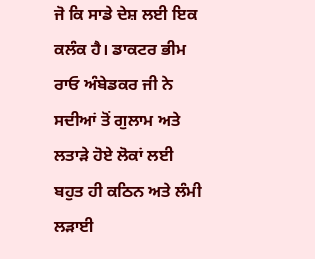ਜੋ ਕਿ ਸਾਡੇ ਦੇਸ਼ ਲਈ ਇਕ ਕਲੰਕ ਹੈ। ਡਾਕਟਰ ਭੀਮ ਰਾਓ ਅੰਬੇਡਕਰ ਜੀ ਨੇ ਸਦੀਆਂ ਤੋਂ ਗੁਲਾਮ ਅਤੇ ਲਤਾੜੇ ਹੋਏ ਲੋਕਾਂ ਲਈ ਬਹੁਤ ਹੀ ਕਠਿਨ ਅਤੇ ਲੰਮੀ ਲੜਾਈ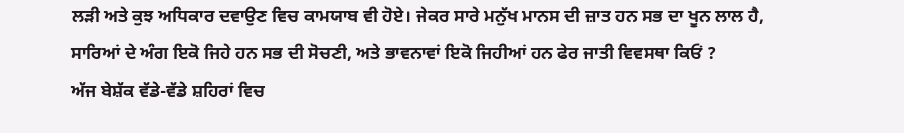ਲੜੀ ਅਤੇ ਕੁਝ ਅਧਿਕਾਰ ਦਵਾਉਣ ਵਿਚ ਕਾਮਯਾਬ ਵੀ ਹੋਏ। ਜੇਕਰ ਸਾਰੇ ਮਨੁੱਖ ਮਾਨਸ ਦੀ ਜ਼ਾਤ ਹਨ ਸਭ ਦਾ ਖੂਨ ਲਾਲ ਹੈ, ਸਾਰਿਆਂ ਦੇ ਅੰਗ ਇਕੋ ਜਿਹੇ ਹਨ ਸਭ ਦੀ ਸੋਚਣੀ, ਅਤੇ ਭਾਵਨਾਵਾਂ ਇਕੋ ਜਿਹੀਆਂ ਹਨ ਫੇਰ ਜਾਤੀ ਵਿਵਸਥਾ ਕਿਓਂ ?
ਅੱਜ ਬੇਸ਼ੱਕ ਵੱਡੇ-ਵੱਡੇ ਸ਼ਹਿਰਾਂ ਵਿਚ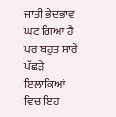ਜਾਤੀ ਭੇਦਭਾਵ ਘਟ ਗਿਆ ਹੈ ਪਰ ਬਹੁਤ ਸਾਰੇ ਪੱਛੜੇ ਇਲਾਕਿਆਂ ਵਿਚ ਇਹ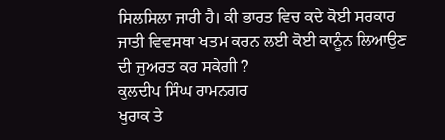ਸਿਲਸਿਲਾ ਜਾਰੀ ਹੈ। ਕੀ ਭਾਰਤ ਵਿਚ ਕਦੇ ਕੋਈ ਸਰਕਾਰ ਜਾਤੀ ਵਿਵਸਥਾ ਖਤਮ ਕਰਨ ਲਈ ਕੋਈ ਕਾਨੂੰਨ ਲਿਆਉਣ ਦੀ ਜੁਅਰਤ ਕਰ ਸਕੇਗੀ ?
ਕੁਲਦੀਪ ਸਿੰਘ ਰਾਮਨਗਰ
ਖੁਰਾਕ ਤੇ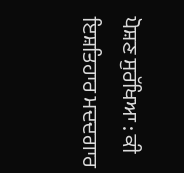ਪੋਸ਼ਣ ਸੁਰੱਖਿਆ : ਕੀ ਇਸ਼ਤਿਹਾਰ ਮਦਦਗਾਰ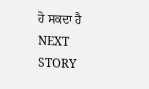ਹੋ ਸਕਦਾ ਹੈ
NEXT STORY